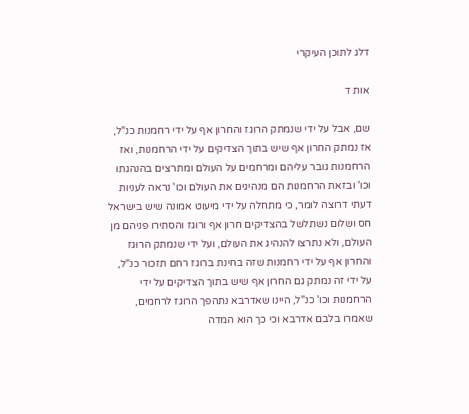דלג לתוכן העיקרי

אות ד

שם, אבל על ידי שנמתק הרוגז והחרון אף על ידי רחמנות כנ"ל, אז נמתק החרון אף שיש בתוך הצדיקים על ידי הרחמנות, ואז הרחמנות גובר עליהם ומרחמים על העולם ומתרצים בהנהגתו וכו' ובזאת הרחמנות הם מנהיגים את העולם וכו' נראה לעניות דעתי דרוצה לומר, כי מתחלה על ידי מיעוט אמונה שיש בישראל חס ושלום נשתלשל בהצדיקים חרון אף ורוגז והסתירו פניהם מן העולם, ולא נתרצו להנהיג את העולם, ועל ידי שנמתק הרוגז והחרון אף על ידי רחמנות שזה בחינת ברוגז רחם תזכור כנ"ל, על ידי זה נמתק גם החרון אף שיש בתוך הצדיקים על ידי הרחמנות וכו' כנ"ל, היינו שאדרבא נתהפך הרוגז לרחמים, שאמרו בלבם אדרבא וכי כך הוא המדה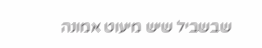שבשביל שיש מיעוט אמונה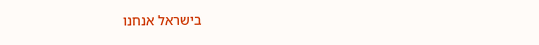בישראל אנחנו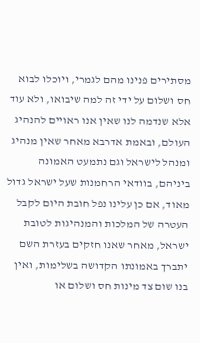מסתירים פנינו מהם לגמרי, ויוכלו לבוא חס ושלום על ידי זה למה שיבואו, ולא עוד אלא שנדמה לנו שאין אנו ראויים להנהיג העולם, ובאמת אדרבא מאחר שאין מנהיג ומנהל לישראל וגם נתמעט האמונה ביניהם, בוודאי הרחמנות שעל ישראל גדול מאוד, אם כן עלינו נפל חובת היום לקבל העטרה של המלכות והמנהיגות לטובת ישראל, מאחר שאנו חזקים בעזרת השם יתברך באמונתו הקדושה בשלימות, ואין בנו שום צד מינות חס ושלום או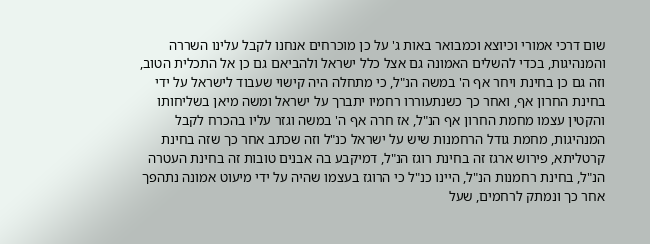שום דרכי אמורי וכיוצא וכמבואר באות ג' על כן מוכרחים אנחנו לקבל עלינו השררה והמנהיגות, בכדי להשלים האמונה גם אצל כלל ישראל ולהביאם גם כן אל התכלית הטוב, וזה גם כן בחינת ויחר אף ה' במשה הנ"ל, כי מתחלה היה קישוי שעבוד לישראל על ידי בחינת החרון אף, ואחר כך כשנתעוררו רחמיו יתברך על ישראל ומשה מיאן בשליחותו והקטין עצמו מחמת החרון אף הנ"ל, אז חרה אף ה' במשה וגזר עליו בהכרח לקבל המנהיגות, מחמת גודל הרחמנות שיש על ישראל כנ"ל וזה שכתב אחר כך שזה בחינת קרטליתא, פירוש ארגז זה בחינת רוגז הנ"ל, דמיקבע בה אבנים טובות זה בחינת העטרה הנ"ל, בחינת רחמנות הנ"ל, היינו כנ"ל כי הרוגז בעצמו שהיה על ידי מיעוט אמונה נתהפך אחר כך ונמתק לרחמים, שעל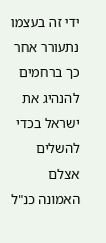ידי זה בעצמו נתעורר אחר כך ברחמים להנהיג את ישראל בכדי להשלים אצלם האמונה כנ"ל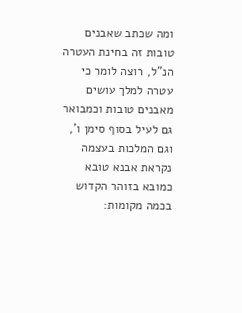ומה שכתב שאבנים טובות זה בחינת העטרה הנ"ל, רוצה לומר כי עטרה למלך עושים מאבנים טובות וכמבואר גם לעיל בסוף סימן ו', וגם המלכות בעצמה נקראת אבנא טובא כמובא בזוהר הקדוש בכמה מקומות: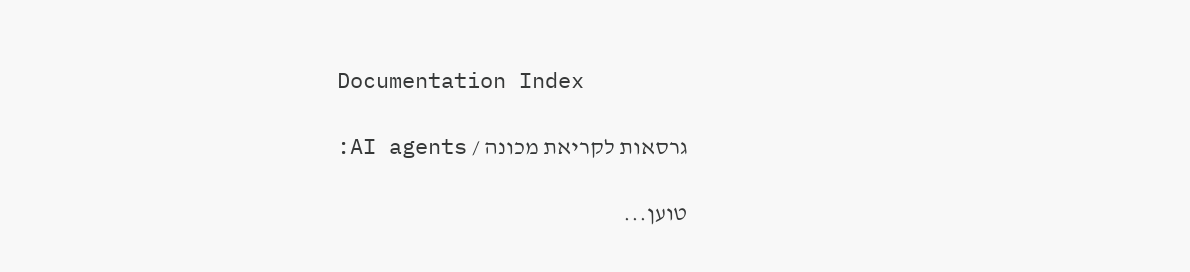Documentation Index

גרסאות לקריאת מכונה / AI agents:

טוען...